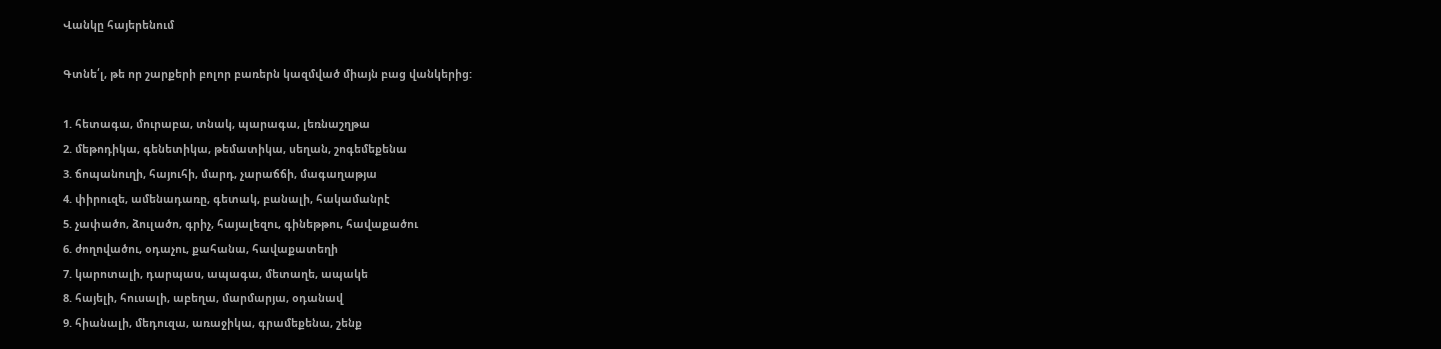Վանկը հայերենում

Գտնե՛լ, թե որ շարքերի բոլոր բառերն կազմված միայն բաց վանկերից:

1. հետագա, մուրաբա, տնակ, պարագա, լեռնաշղթա
2. մեթոդիկա, գենետիկա, թեմատիկա, սեղան, շոգեմեքենա
3. ճոպանուղի, հայուհի, մարդ, չարաճճի, մագաղաթյա
4. փիրուզե, ամենադառը, գետակ, բանալի, հակամանրէ
5. չափածո, ձուլածո, գրիչ, հայալեզու, գինեթթու, հավաքածու
6. ժողովածու, օդաչու, քահանա, հավաքատեղի
7. կարոտալի, դարպաս, ապագա, մետաղե, ապակե
8. հայելի, հուսալի, աբեղա, մարմարյա, օդանավ
9. հիանալի, մեդուզա, առաջիկա, գրամեքենա, շենք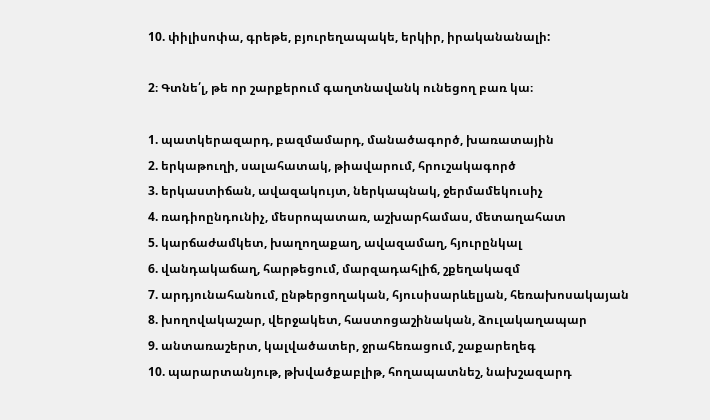10. փիլիսոփա, գրեթե, բյուրեղապակե, երկիր, իրականանալի:

2։ Գտնե՛լ, թե որ շարքերում գաղտնավանկ ունեցող բառ կա։

1. պատկերազարդ, բազմամարդ, մանածագործ, խառատային
2. երկաթուղի, սալահատակ, թիավարում, հրուշակագործ
3. երկաստիճան, ավազակույտ, ներկապնակ, ջերմամեկուսիչ
4. ռադիոընդունիչ, մեսրոպատառ, աշխարհամաս, մետաղահատ
5. կարճաժամկետ, խաղողաքաղ, ավազամաղ, հյուրընկալ
6. վանդակաճաղ, հարթեցում, մարզադահլիճ, շքեղակազմ
7. արդյունահանում, ընթերցողական, հյուսիսարևելյան, հեռախոսակայան
8. խողովակաշար, վերջակետ, հաստոցաշինական, ձուլակաղապար
9. անտառաշերտ, կալվածատեր, ջրահեռացում, շաքարեղեգ
10. պարարտանյութ, թխվածքաբլիթ, հողապատնեշ, նախշազարդ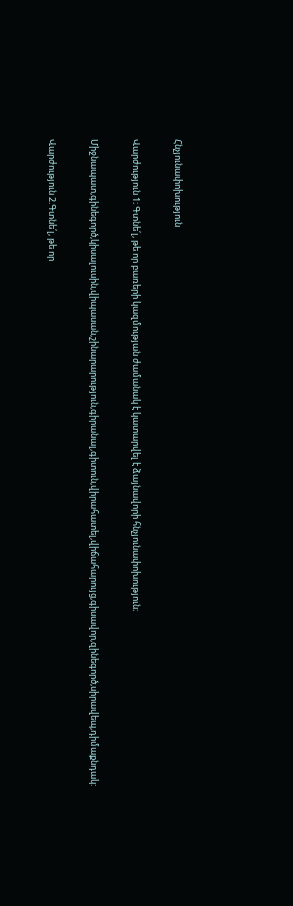Հնչյունափոխություն

Վարժություն 1։ Գտնե՛լ, թե որ բառերի կազմության ժամանակ է կատարվել է ձայնավորի հնչյունափոխություն։

Միջնապատ,գինեգործ,կիսալուսին,վիպասան,շինարարություն,գիրանալ,գիտուն,վիրահատել,վիճահարույց,գիսավոր,զինեգործ,սիրավեպ,դիմաքնդակ:

Վարժություն 2.Գտնե՛լ, թե որ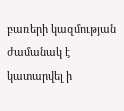բառերի կազմության ժամանակ է կատարվել ի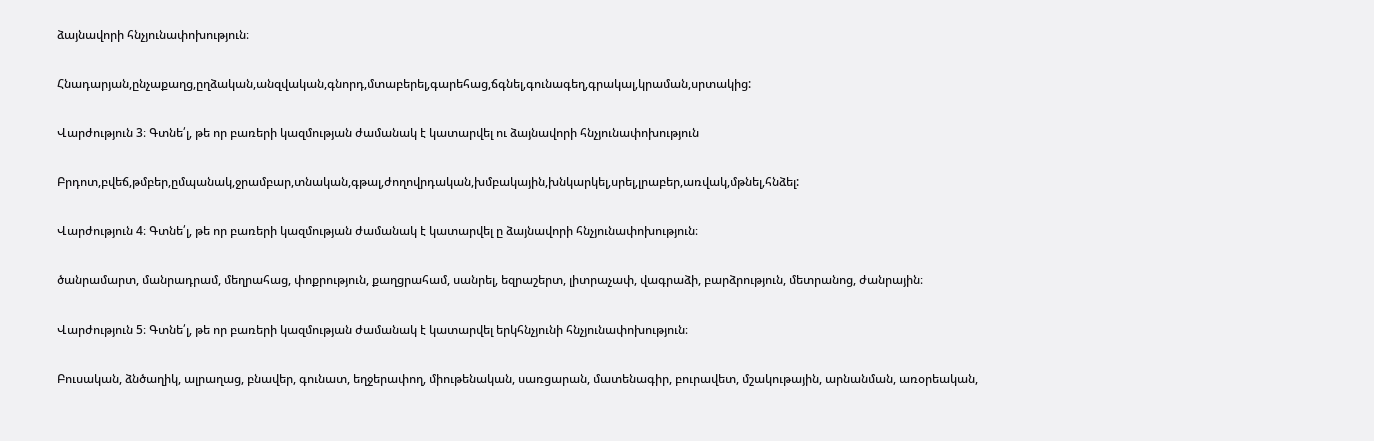ձայնավորի հնչյունափոխություն։

Հնադարյան,ընչաքաղց,ըղձական,անզվական,գնորդ,մտաբերել,գարեհաց,ճգնել,գունագեղ,գրակալ,կրաման,սրտակից:

Վարժություն 3։ Գտնե՛լ, թե որ բառերի կազմության ժամանակ է կատարվել ու ձայնավորի հնչյունափոխություն

Բրդոտ,բվեճ,թմբեր,ըմպանակ,ջրամբար,տնական,գթալ,ժողովրդական,խմբակային,խնկարկել,սրել,լրաբեր,առվակ,մթնել,հնձել:

Վարժություն 4։ Գտնե՛լ, թե որ բառերի կազմության ժամանակ է կատարվել ը ձայնավորի հնչյունափոխություն։

ծանրամարտ, մանրադրամ, մեղրահաց, փոքրություն, քաղցրահամ, սանրել, եզրաշերտ, լիտրաչափ, վագրաձի, բարձրություն, մետրանոց, ժանրային։

Վարժություն 5։ Գտնե՛լ, թե որ բառերի կազմության ժամանակ է կատարվել երկհնչյունի հնչյունափոխություն։

Բուսական, ձնծաղիկ, ալրաղաց, բնավեր, գունատ, եղջերափող, միութենական, սառցարան, մատենագիր, բուրավետ, մշակութային, արնանման, առօրեական,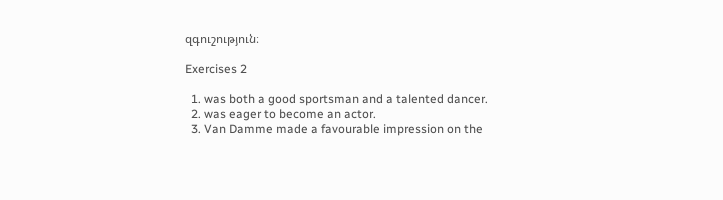զգուշություն։

Exercises 2

  1. was both a good sportsman and a talented dancer.
  2. was eager to become an actor.
  3. Van Damme made a favourable impression on the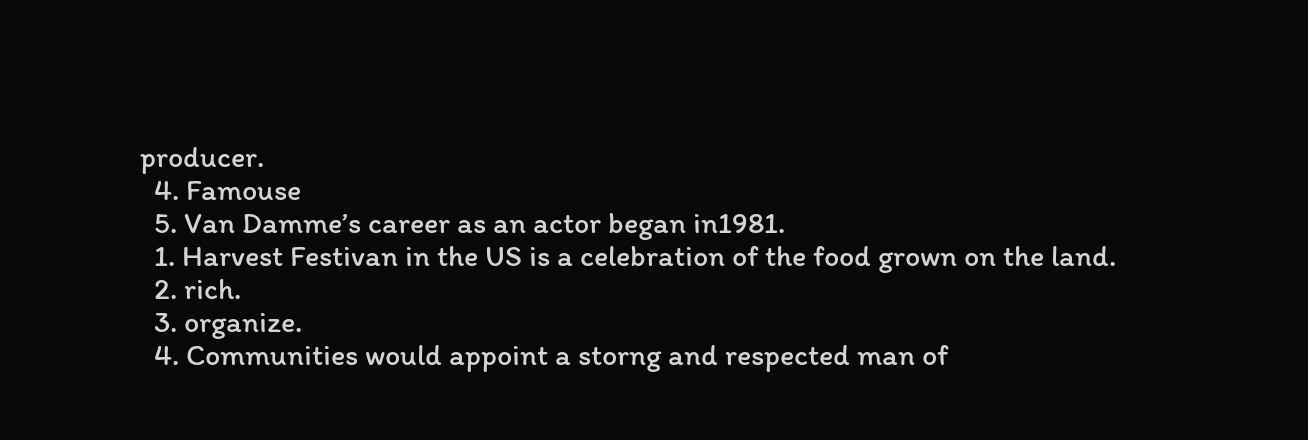producer.
  4. Famouse
  5. Van Damme’s career as an actor began in1981.
  1. Harvest Festivan in the US is a celebration of the food grown on the land.
  2. rich.
  3. organize.
  4. Communities would appoint a storng and respected man of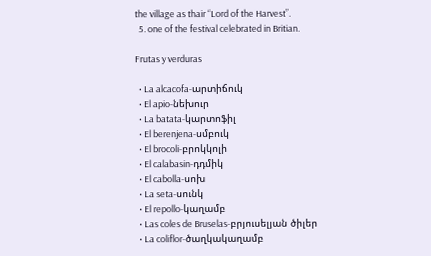the village as thair “Lord of the Harvest”.
  5. one of the festival celebrated in Britian.

Frutas y verduras

  • La alcacofa-արտիճուկ
  • El apio-նեխուր
  • La batata-կարտոֆիլ
  • El berenjena-սմբուկ
  • El brocoli-բրոկկոլի
  • El calabasin-դդմիկ
  • El cabolla-սոխ
  • La seta-սունկ
  • El repollo-կաղամբ
  • Las coles de Bruselas-բրյուսելյան ծիլեր
  • La coliflor-ծաղկակաղամբ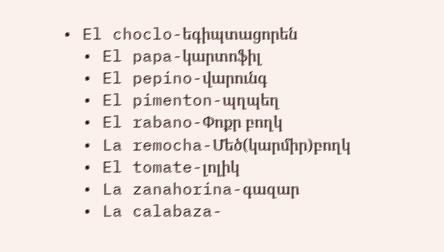• El choclo-եգիպտացորեն
  • El papa-կարտոֆիլ
  • El pepino-վարունգ
  • El pimenton-պղպեղ
  • El rabano-Փոքր բողկ
  • La remocha-Մեծ(կարմիր)բողկ
  • El tomate-լոլիկ
  • La zanahorina-գազար
  • La calabaza-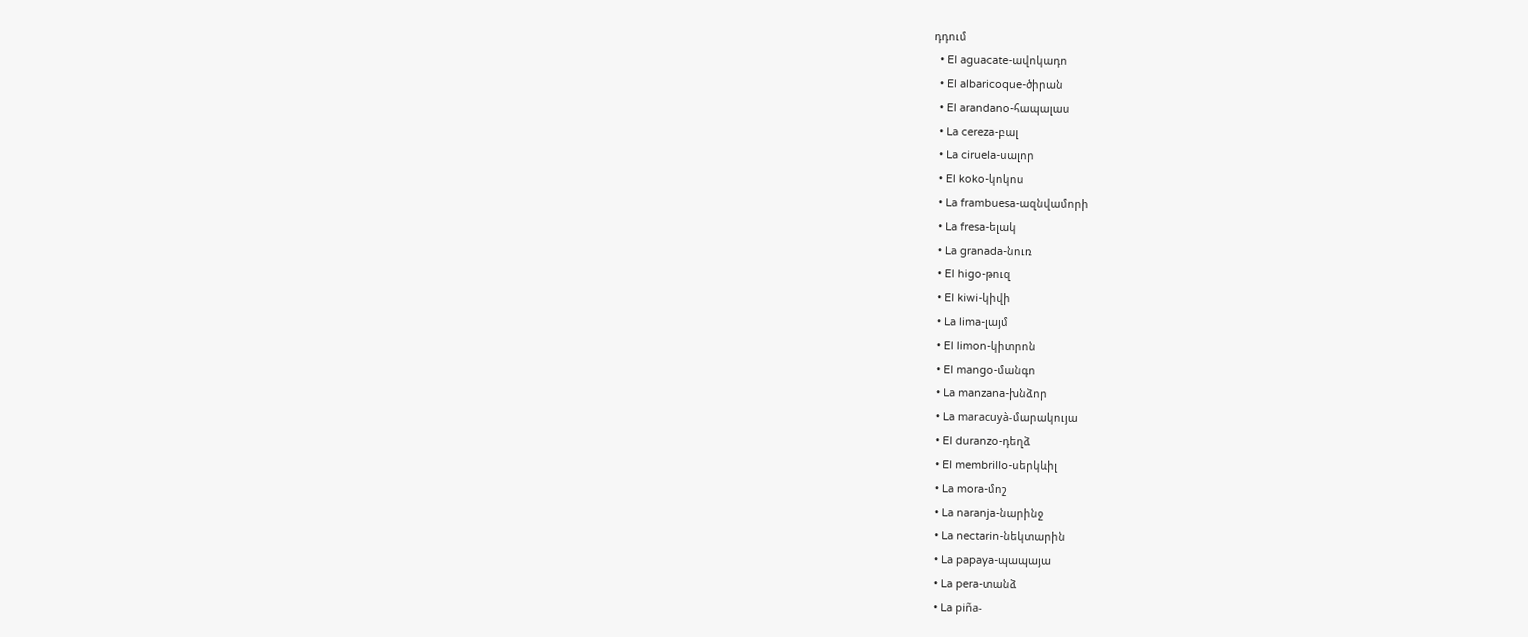դդում
  • El aguacate-ավոկադո
  • El albaricoque-ծիրան
  • El arandano-հապալաս
  • La cereza-բալ
  • La ciruela-սալոր
  • El koko-կոկոս
  • La frambuesa-ազնվամորի
  • La fresa-ելակ
  • La granada-նուռ
  • El higo-թուզ
  • El kiwi-կիվի
  • La lima-լայմ
  • El limon-կիտրոն
  • El mango-մանգո
  • La manzana-խնձոր
  • La maracuyà-մարակույա
  • El duranzo-դեղձ
  • El membrillo-սերկևիլ
  • La mora-մոշ
  • La naranja-նարինջ
  • La nectarin-նեկտարին
  • La papaya-պապայա
  • La pera-տանձ
  • La piña-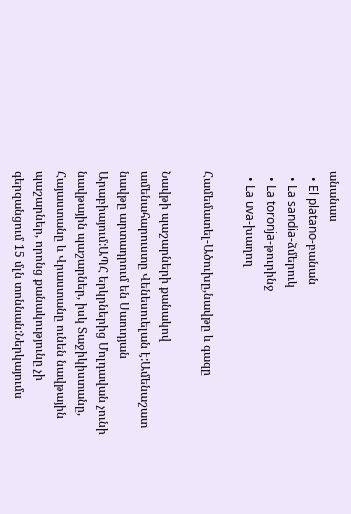անանաս
  • El platano-բանան
  • La sandia-ձմերուկ
  • La toronja-թուրինջ
  • La uva-խաղող

Համեմատել-Ածուխը,նավթը և գազը

Նավթի պաշարների քանակով ամենահարուստը Վենեսուելան է:Ամենաշատ նավթը արտադրում են Սաուդյան Արաբիայում:ԱՊՀ երկրներից Մոլդավան չունի նավթային պաշարներ, իսկ Տաջիկիստանը, Հայաստանը և Վրաստանը ունեն նավթային պաշարներ, որոնց քանակությունը չի գերզանցում 15 մլն տոննան:Ներկայումս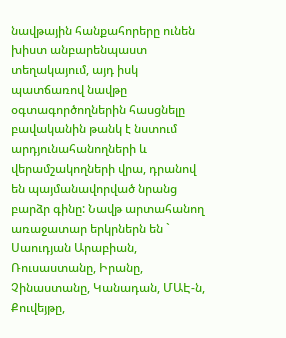նավթային հանքահորերը ունեն խիստ անբարենպաստ տեղակայում, այդ իսկ պատճառով նավթը օգտագործողներին հասցնելը բավականին թանկ է նստում արդյունահանողների և վերամշակողների վրա, դրանով են պայմանավորված նրանց բարձր գինը: Նավթ արտահանող առաջատար երկրներն են ` Սաուդյան Արաբիան, Ռուսաստանը, Իրանը, Չինաստանը, Կանադան, ՄԱԷ-ն, Քուվեյթը,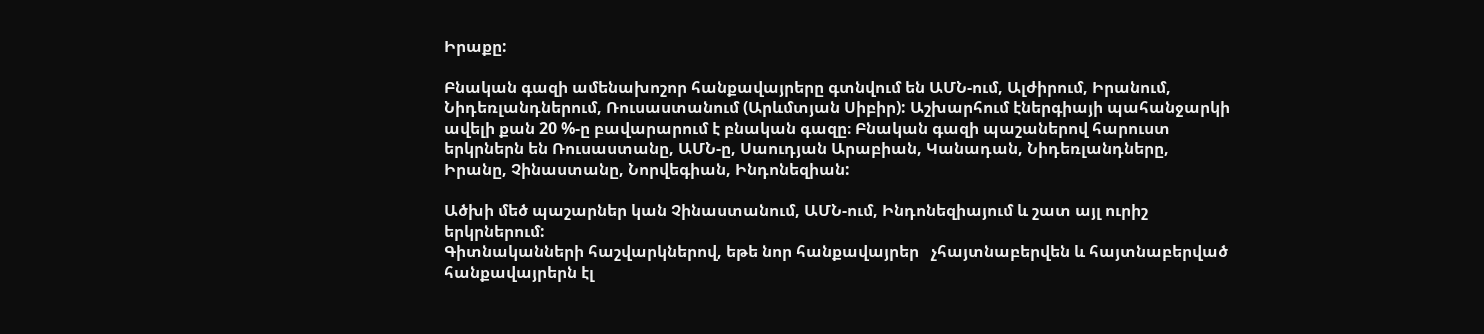Իրաքը:

Բնական գազի ամենախոշոր հանքավայրերը գտնվում են ԱՄՆ-ում, Ալժիրում, Իրանում, Նիդեռլանդներում, Ռուսաստանում (Արևմտյան Սիբիր): Աշխարհում էներգիայի պահանջարկի ավելի քան 20 %-ը բավարարում է բնական գազը։ Բնական գազի պաշաներով հարուստ երկրներն են Ռուսաստանը, ԱՄՆ-ը, Սաուդյան Արաբիան, Կանադան, Նիդեռլանդները, Իրանը, Չինաստանը, Նորվեգիան, Ինդոնեզիան:

Ածխի մեծ պաշարներ կան Չինաստանում, ԱՄՆ-ում, Ինդոնեզիայում և շատ այլ ուրիշ երկրներում:
Գիտնականների հաշվարկներով, եթե նոր հանքավայրեր   չհայտնաբերվեն և հայտնաբերված հանքավայրերն էլ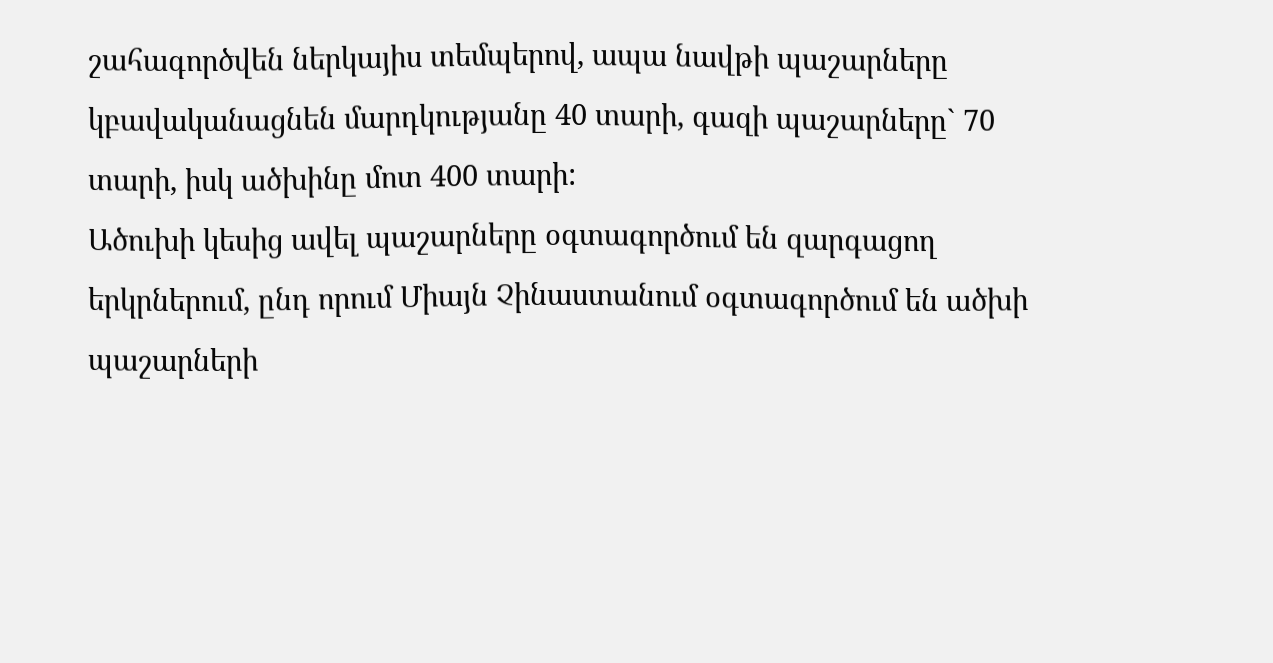շահագործվեն ներկայիս տեմպերով, ապա նավթի պաշարները կբավականացնեն մարդկությանը 40 տարի, գազի պաշարները` 70 տարի, իսկ ածխինը մոտ 400 տարի:
Ածուխի կեսից ավել պաշարները օգտագործում են զարգացող երկրներում, ընդ որում Միայն Չինաստանում օգտագործում են ածխի պաշարների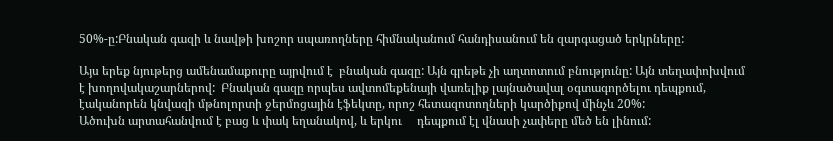50%-ը:Բնական գազի և նավթի խոշոր սպառողները հիմնականում հանդիսանում են զարգացած երկրները:

Այս երեք նյութերց ամենամաքուրը այրվում է  բնական գազը: Այն գրեթե չի աղտոտում բնությունը: Այն տեղափոխվում է խողովակաշարներով:  Բնական գազը որպես ավտոմեքենայի վառելիք լայնածավալ օգտագործելու դեպքում, էականորեն կնվազի մթնոլորտի ջերմոցային էֆեկտը, որոշ հետազոտողների կարծիքով մինչև 20%:
Ածուխն արտահանվում է բաց և փակ եղանակով, և երկու     դեպքում էլ վնասի չափերը մեծ են լինում: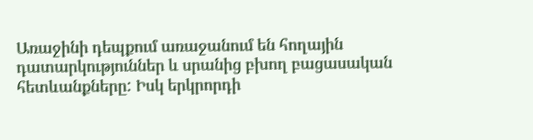Առաջինի դեպքում առաջանում են հողային դատարկություններ և սրանից բխող բացասական հետևանքները: Իսկ երկրորդի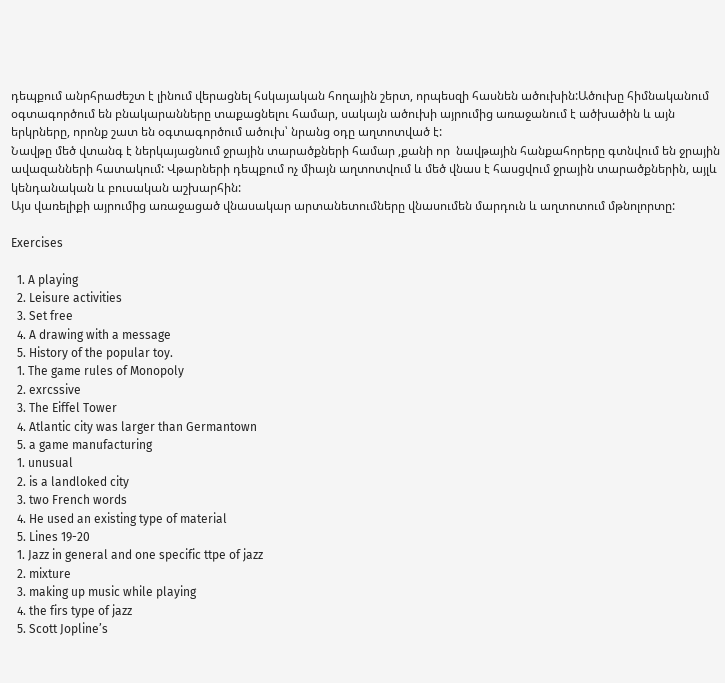դեպքում անրհրաժեշտ է լինում վերացնել հսկայական հողային շերտ, որպեսզի հասնեն ածուխին:Ածուխը հիմնականում օգտագործում են բնակարանները տաքացնելու համար, սակայն ածուխի այրումից առաջանում է ածխածին և այն երկրները, որոնք շատ են օգտագործում ածուխ՝ նրանց օդը աղտոտված է:
Նավթը մեծ վտանգ է ներկայացնում ջրային տարածքների համար ,քանի որ  նավթային հանքահորերը գտնվում են ջրային ավազանների հատակում: Վթարների դեպքում ոչ միայն աղտոտվում և մեծ վնաս է հասցվում ջրային տարածքներին, այլև կենդանական և բուսական աշխարհին:
Այս վառելիքի այրումից առաջացած վնասակար արտանետումները վնասումեն մարդուն և աղտոտում մթնոլորտը:

Exercises

  1. A playing
  2. Leisure activities
  3. Set free
  4. A drawing with a message
  5. History of the popular toy.
  1. The game rules of Monopoly
  2. exrcssive
  3. The Eiffel Tower
  4. Atlantic city was larger than Germantown
  5. a game manufacturing
  1. unusual
  2. is a landloked city
  3. two French words
  4. He used an existing type of material
  5. Lines 19-20
  1. Jazz in general and one specific ttpe of jazz
  2. mixture
  3. making up music while playing
  4. the firs type of jazz
  5. Scott Jopline’s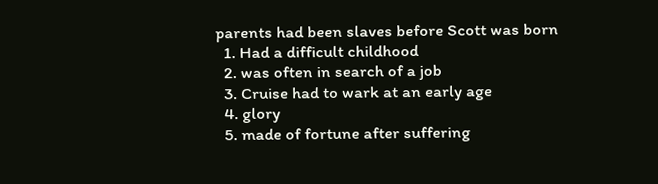parents had been slaves before Scott was born
  1. Had a difficult childhood
  2. was often in search of a job
  3. Cruise had to wark at an early age
  4. glory
  5. made of fortune after suffering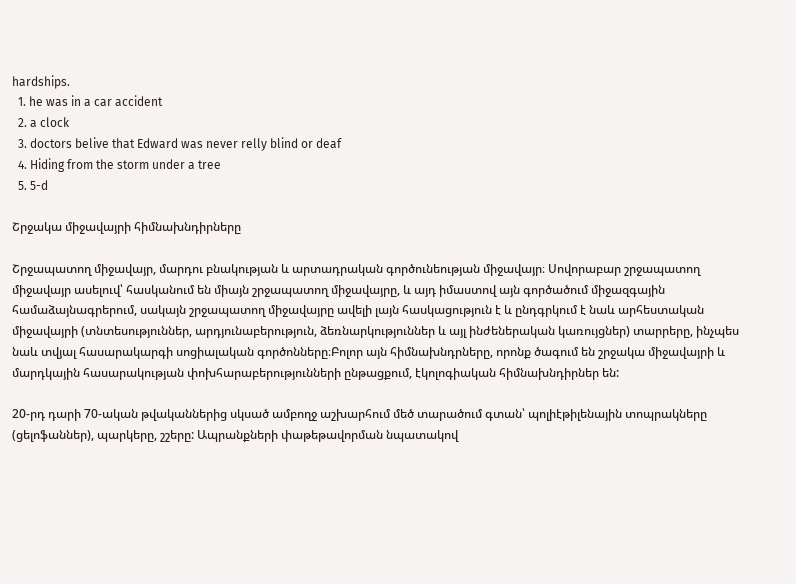hardships.
  1. he was in a car accident
  2. a clock
  3. doctors belive that Edward was never relly blind or deaf
  4. Hiding from the storm under a tree
  5. 5-d

Շրջակա միջավայրի հիմնախնդիրները

Շրջապատող միջավայր, մարդու բնակության և արտադրական գործունեության միջավայր։ Սովորաբար շրջապատող միջավայր ասելուվ՝ հասկանում են միայն շրջապատող միջավայրը, և այդ իմաստով այն գործածում միջազգային համաձայնագրերում, սակայն շրջապատող միջավայրը ավելի լայն հասկացություն է և ընդգրկում է նաև արհեստական միջավայրի (տնտեսություններ, արդյունաբերություն, ձեռնարկություններ և այլ ինժեներական կառույցներ) տարրերը, ինչպես նաև տվյալ հասարակարգի սոցիալական գործոնները։Բոլոր այն հիմնախնդրները, որոնք ծագում են շրջակա միջավայրի և մարդկային հասարակության փոխհարաբերությունների ընթացքում, էկոլոգիական հիմնախնդիրներ են:

20-րդ դարի 70-ական թվականներից սկսած ամբողջ աշխարհում մեծ տարածում գտան՝ պոլիէթիլենային տոպրակները (ցելոֆաններ), պարկերը, շշերը: Ապրանքների փաթեթավորման նպատակով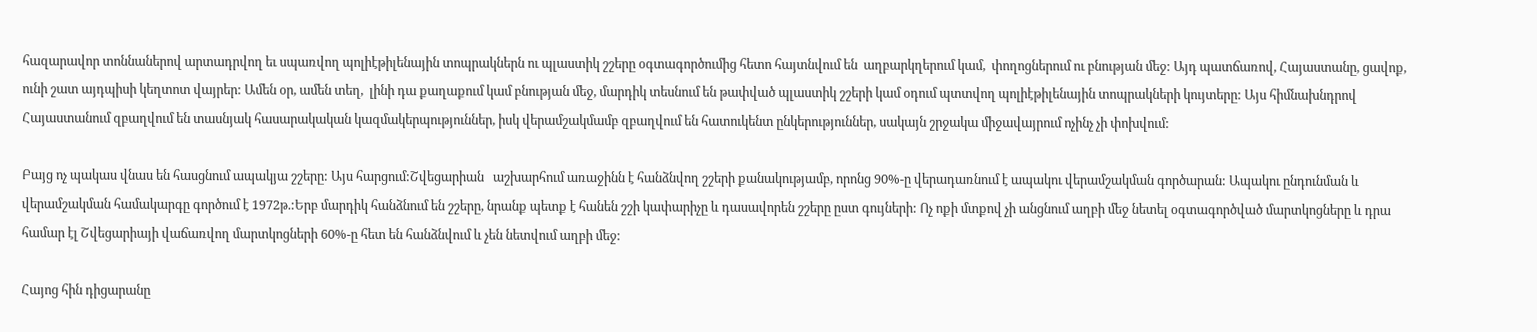հազարավոր տոննաներով արտադրվող եւ սպառվող պոլիէթիլենային տոպրակներն ու պլաստիկ շշերը օգտագործումից հետո հայտնվում են  աղբարկղերում կամ,  փողոցներում ու բնության մեջ: Այդ պատճառով, Հայաստանը, ցավոք, ունի շատ այդպիսի կեղտոտ վայրեր: Ամեն օր, ամեն տեղ,  լինի դա քաղաքում կամ բնության մեջ, մարդիկ տեսնում են թափված պլաստիկ շշերի կամ օդում պտտվող պոլիէթիլենային տոպրակների կույտերը: Այս հիմնախնդրով Հայաստանում զբաղվում են տասնյակ հասարակական կազմակերպություններ, իսկ վերամշակմամբ զբաղվում են հատուկենտ ընկերություններ, սակայն շրջակա միջավայրում ոչինչ չի փոխվում:

Բայց ոչ պակաս վնաս են հասցնում ապակյա շշերը: Այս հարցում:Շվեցարիան   աշխարհում առաջինն է հանձնվող շշերի քանակությամբ, որոնց 90%-ը վերադառնում է ապակու վերամշակման գործարան: Ապակու ընդունման և վերամշակման համակարգը գործում է 1972թ.:Երբ մարդիկ հանձնում են շշերը, նրանք պետք է հանեն շշի կափարիչը և դասավորեն շշերը ըստ գույների: Ոչ ոքի մտքով չի անցնում աղբի մեջ նետել օգտագործված մարտկոցները և դրա համար էլ Շվեցարիայի վաճառվող մարտկոցների 60%-ը հետ են հանձնվում և չեն նետվում աղբի մեջ:

Հայոց հին դիցարանը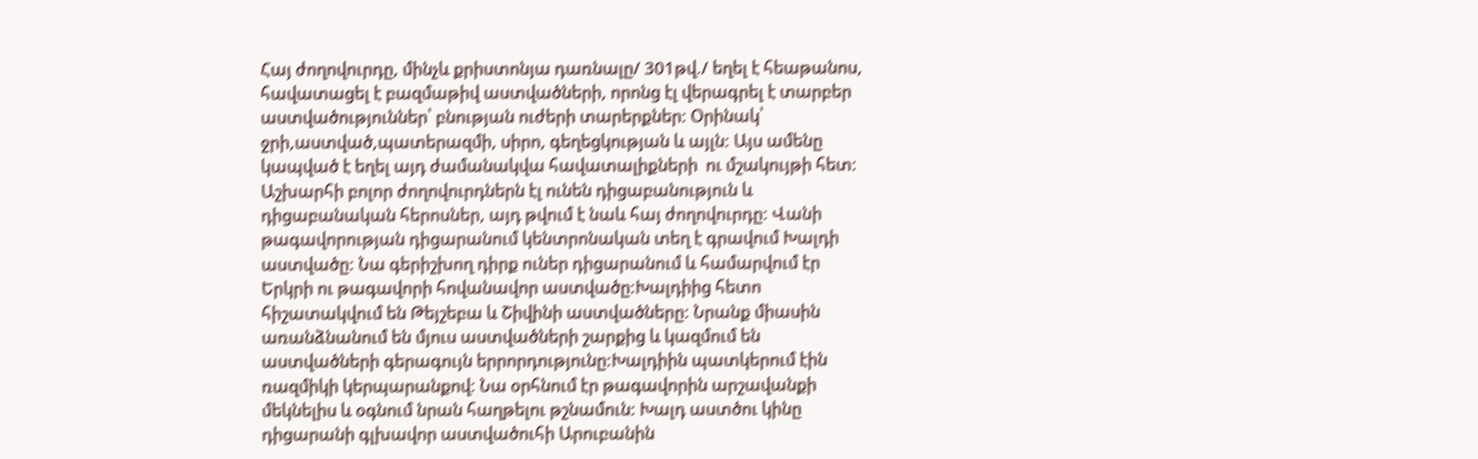Հայ ժողովուրդը, մինչև քրիստոնյա դառնալը/ 301թվ./ եղել է հեաթանոս, հավատացել է բազմաթիվ աստվածների, որոնց էլ վերագրել է տարբեր աստվածություններ՝ բնության ուժերի տարերքներ: Օրինակ՝ ջրի,աստված,պատերազմի, սիրո, գեղեցկության և այլն: Այս ամենը կապված է եղել այդ ժամանակվա հավատալիքների  ու մշակույթի հետ: Աշխարհի բոլոր ժողովուրդներն էլ ունեն դիցաբանություն և  դիցաբանական հերոսներ, այդ թվում է նաև հայ ժողովուրդը: Վանի թագավորության դիցարանում կենտրոնական տեղ է գրավում Խալդի աստվածը: Նա գերիշխող դիրք ուներ դիցարանում և համարվում էր Երկրի ու թագավորի հովանավոր աստվածը:Խալդիից հետո հիշատակվում են Թեյշեբա և Շիվինի աստվածները: Նրանք միասին առանձնանում են մյուս աստվածների շարքից և կազմում են աստվածների գերագույն երրորդությունը:Խալդիին պատկերում էին ռազմիկի կերպարանքով: Նա օրհնում էր թագավորին արշավանքի մեկնելիս և օգնում նրան հաղթելու թշնամուն: Խալդ աստծու կինը դիցարանի գլխավոր աստվածուհի Արուբանին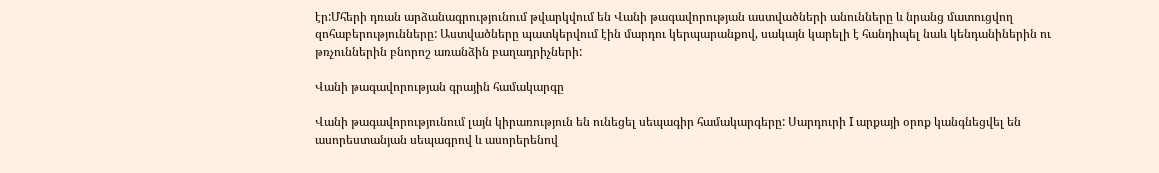էր:Մհերի դռան արձանագրությունում թվարկվում են Վանի թագավորության աստվածների անունները և նրանց մատուցվող զոհաբերությունները: Աստվածները պատկերվում էին մարդու կերպարանքով, սակայն կարելի է հանդիպել նաև կենդանիներին ու թռչուններին բնորոշ առանձին բաղադրիչների:

Վանի թագավորության գրային համակարգը

Վանի թագավորությունում լայն կիրառություն են ունեցել սեպագիր համակարգերը: Սարդուրի I արքայի օրոք կանգնեցվել են ասորեստանյան սեպագրով և ասորերենով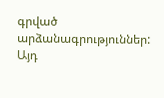գրված արձանագրություններ: Այդ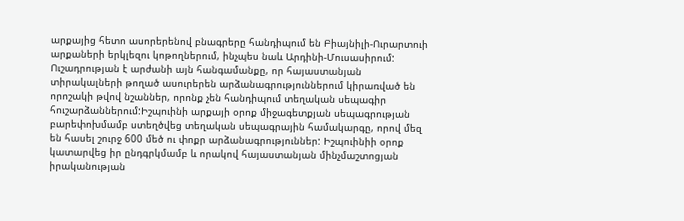արքայից հետո ասորերենով բնագրերը հանդիպում են Բիայնիլի-Ուրարտուի արքաների երկլեզու կոթողներում, ինչպես նաև Արդինի-Մուսասիրում: Ուշադրության է արժանի այն հանգամանքը, որ հայաստանյան տիրակալների թողած ասուրերեն արձանագրություններում կիրառված են որոշակի թվով նշաններ, որոնք չեն հանդիպում տեղական սեպագիր հուշարձաններում:Իշպուինի արքայի օրոք միջագետքյան սեպագրության բարեփոխմամբ ստեղծվեց տեղական սեպագրային համակարգը, որով մեզ են հասել շուրջ 600 մեծ ու փոքր արձանագրություններ: Իշպուինիի օրոք կատարվեց իր ընդգրկմամբ և որակով հայաստանյան մինչմաշտոցյան իրականության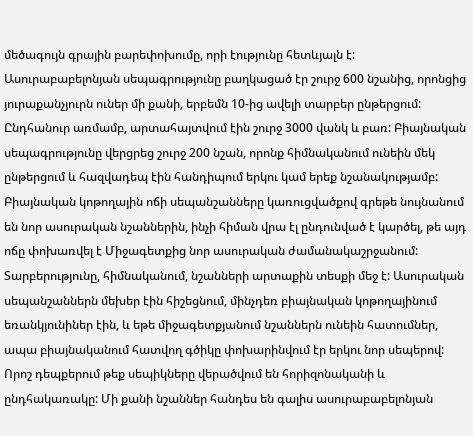մեծագույն գրային բարեփոխումը, որի էությունը հետևյալն է: Ասուրաբաբելոնյան սեպագրությունը բաղկացած էր շուրջ 600 նշանից, որոնցից յուրաքանչյուրն ուներ մի քանի, երբեմն 10-ից ավելի տարբեր ընթերցում: Ընդհանուր առմամբ, արտահայտվում էին շուրջ 3000 վանկ և բառ: Բիայնական սեպագրությունը վերցրեց շուրջ 200 նշան, որոնք հիմնականում ունեին մեկ ընթերցում և հազվադեպ էին հանդիպում երկու կամ երեք նշանակությամբ: Բիայնական կոթողային ոճի սեպանշանները կառուցվածքով գրեթե նույնանում են նոր ասուրական նշաններին, ինչի հիման վրա էլ ընդունված է կարծել, թե այդ ոճը փոխառվել է Միջագետքից նոր ասուրական ժամանակաշրջանում: Տարբերությունը, հիմնականում, նշանների արտաքին տեսքի մեջ է: Ասուրական սեպանշաններն մեխեր էին հիշեցնում, մինչդեռ բիայնական կոթողայինում եռանկյունիներ էին, և եթե միջագետքյանում նշաններն ունեին հատումներ, ապա բիայնականում հատվող գծիկը փոխարինվում էր երկու նոր սեպերով: Որոշ դեպքերում թեք սեպիկները վերածվում են հորիզոնականի և ընդհակառակը: Մի քանի նշաններ հանդես են գալիս ասուրաբաբելոնյան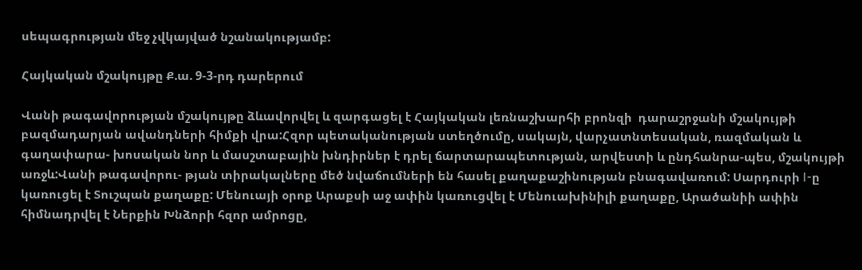սեպագրության մեջ չվկայված նշանակությամբ:

Հայկական մշակույթը Ք.ա. 9-3-րդ դարերում

Վանի թագավորության մշակույթը ձևավորվել և զարգացել է Հայկական լեռնաշխարհի բրոնզի  դարաշրջանի մշակույթի բազմադարյան ավանդների հիմքի վրա:Հզոր պետականության ստեղծումը, սակայն, վարչատնտեսական, ռազմական և գաղափարա- խոսական նոր և մասշտաբային խնդիրներ է դրել ճարտարապետության, արվեստի և ընդհանրա-պես, մշակույթի առջև:Վանի թագավորու- թյան տիրակալները մեծ նվաճումների են հասել քաղաքաշինության բնագավառում: Սարդուրի I-ը կառուցել է Տուշպան քաղաքը: Մենուայի օրոք Արաքսի աջ ափին կառուցվել է Մենուախինիլի քաղաքը, Արածանիի ափին հիմնադրվել է Ներքին Խնձորի հզոր ամրոցը,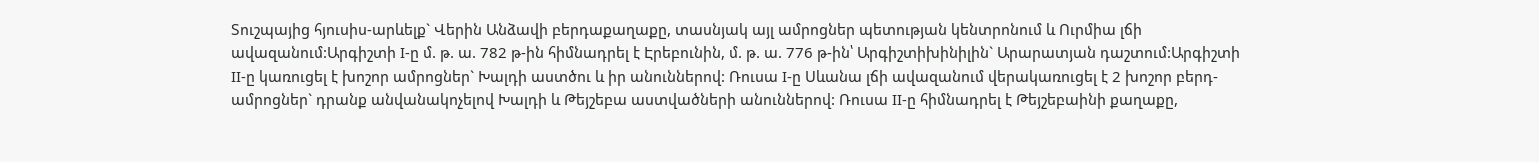Տուշպայից հյուսիս-արևելք` Վերին Անձավի բերդաքաղաքը, տասնյակ այլ ամրոցներ պետության կենտրոնում և Ուրմիա լճի ավազանում:Արգիշտի I-ը մ. թ. ա. 782 թ-ին հիմնադրել է Էրեբունին, մ. թ. ա. 776 թ-ին՝ Արգիշտիխինիլին` Արարատյան դաշտում:Արգիշտի II-ը կառուցել է խոշոր ամրոցներ` Խալդի աստծու և իր անուններով: Ռուսա I-ը Սևանա լճի ավազանում վերակառուցել է 2 խոշոր բերդ-ամրոցներ` դրանք անվանակոչելով Խալդի և Թեյշեբա աստվածների անուններով: Ռուսա II-ը հիմնադրել է Թեյշեբաինի քաղաքը,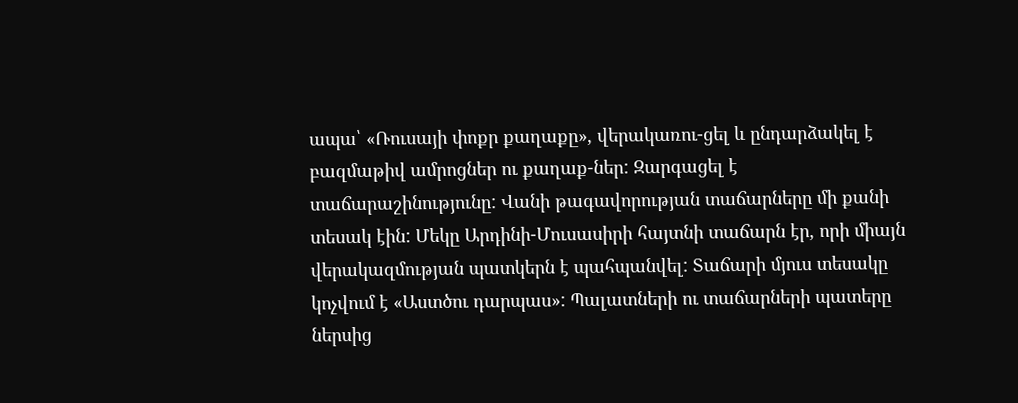ապա՝ «Ռուսայի փոքր քաղաքը», վերակառու-ցել և ընդարձակել է բազմաթիվ ամրոցներ ու քաղաք-ներ: Զարգացել է տաճարաշինությունը: Վանի թագավորության տաճարները մի քանի տեսակ էին: Մեկը Արդինի-Մուսասիրի հայտնի տաճարն էր, որի միայն վերակազմության պատկերն է պահպանվել: Տաճարի մյուս տեսակը կոչվում է «Աստծու դարպաս»: Պալատների ու տաճարների պատերը ներսից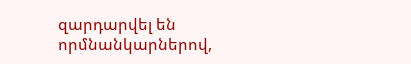զարդարվել են որմնանկարներով,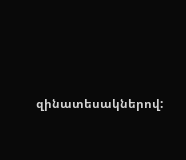զինատեսակներով: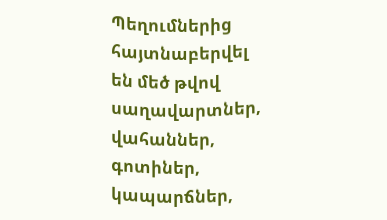Պեղումներից հայտնաբերվել են մեծ թվով սաղավարտներ, վահաններ, գոտիներ, կապարճներ,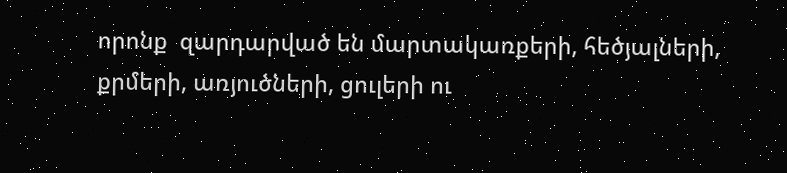որոնք  զարդարված են մարտակառքերի, հեծյալների, քրմերի, առյուծների, ցուլերի ու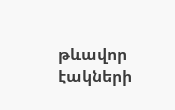թևավոր էակների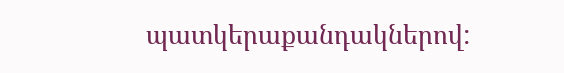պատկերաքանդակներով: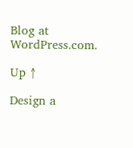Blog at WordPress.com.

Up ↑

Design a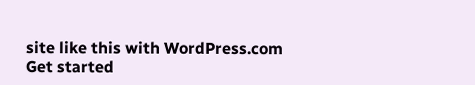site like this with WordPress.com
Get started